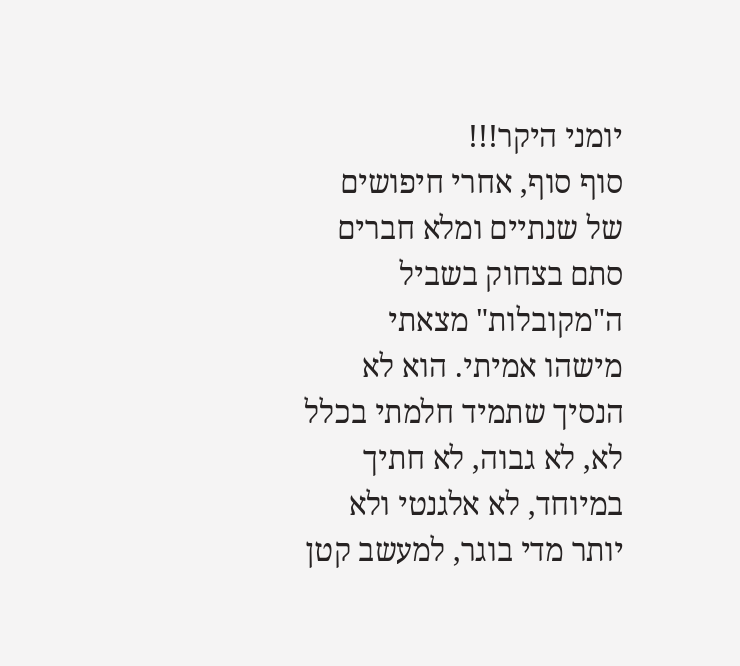יומני היקר!!!
סוף סוף, אחרי חיפושים של שנתיים ומלא חברים סתם בצחוק בשביל ה"מקובלות" מצאתי מישהו אמיתי. הוא לא הנסיך שתמיד חלמתי בכלל לא, לא גבוה, לא חתיך במיוחד, לא אלגנטי ולא יותר מדי בוגר, למעשב קטן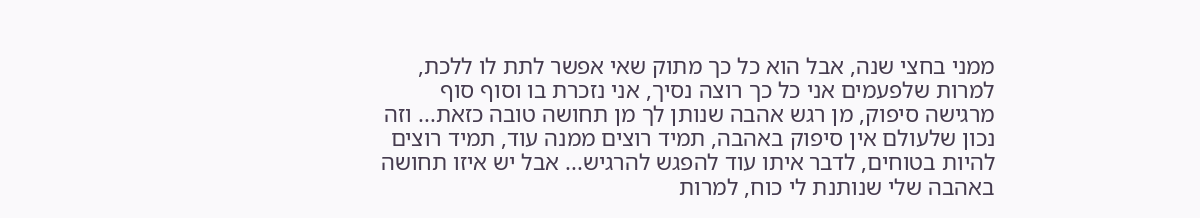ממני בחצי שנה, אבל הוא כל כך מתוק שאי אפשר לתת לו ללכת, למרות שלפעמים אני כל כך רוצה נסיך, אני נזכרת בו וסוף סוף מרגישה סיפוק, מן רגש אהבה שנותן לך מן תחושה טובה כזאת... וזה נכון שלעולם אין סיפוק באהבה, תמיד רוצים ממנה עוד, תמיד רוצים להיות בטוחים, לדבר איתו עוד להפגש להרגיש... אבל יש איזו תחושה באהבה שלי שנותנת לי כוח, למרות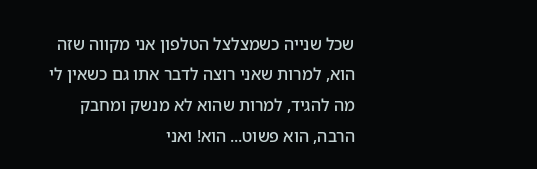שכל שנייה כשמצלצל הטלפון אני מקווה שזה הוא, למרות שאני רוצה לדבר אתו גם כשאין לי מה להגיד, למרות שהוא לא מנשק ומחבק הרבה, הוא פשוט... הוא! ואני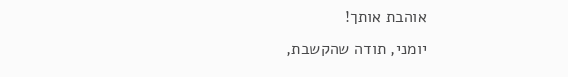אוהבת אותך!
יומני, תודה שהקשבת,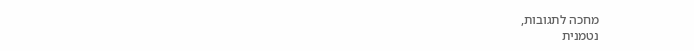מחכה לתגובות,
נטמנית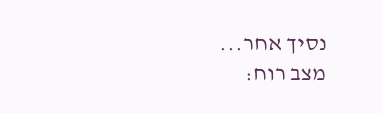נסיך אחר...
מצב רוח: